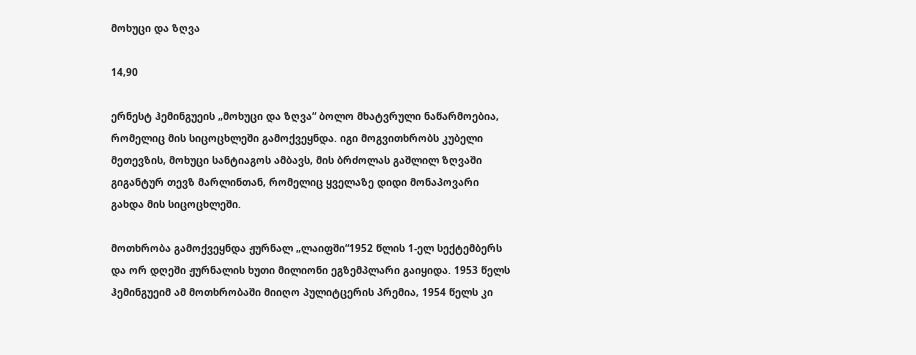მოხუცი და ზღვა

14,90

ერნესტ ჰემინგუეის „მოხუცი და ზღვა“ ბოლო მხატვრული ნაწარმოებია, რომელიც მის სიცოცხლეში გამოქვეყნდა. იგი მოგვითხრობს კუბელი მეთევზის, მოხუცი სანტიაგოს ამბავს, მის ბრძოლას გაშლილ ზღვაში გიგანტურ თევზ მარლინთან, რომელიც ყველაზე დიდი მონაპოვარი გახდა მის სიცოცხლეში.

მოთხრობა გამოქვეყნდა ჟურნალ „ლაიფში“1952 წლის 1-ელ სექტემბერს და ორ დღეში ჟურნალის ხუთი მილიონი ეგზემპლარი გაიყიდა. 1953 წელს ჰემინგუეიმ ამ მოთხრობაში მიიღო პულიტცერის პრემია, 1954 წელს კი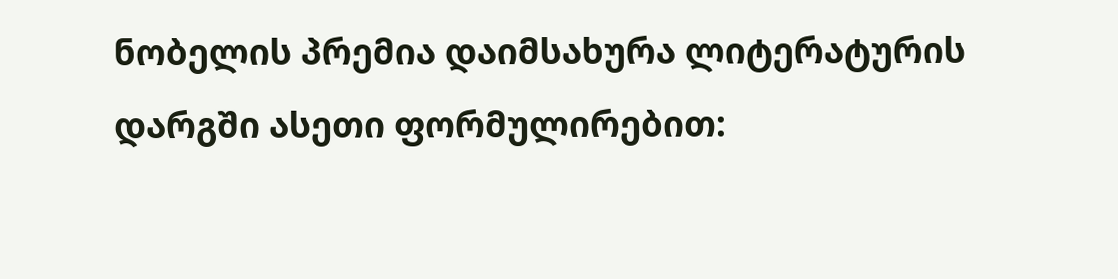ნობელის პრემია დაიმსახურა ლიტერატურის დარგში ასეთი ფორმულირებით: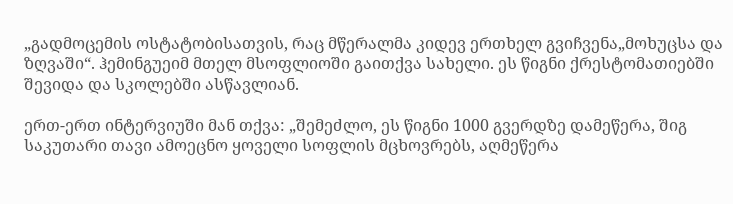„გადმოცემის ოსტატობისათვის, რაც მწერალმა კიდევ ერთხელ გვიჩვენა„მოხუცსა და ზღვაში“. ჰემინგუეიმ მთელ მსოფლიოში გაითქვა სახელი. ეს წიგნი ქრესტომათიებში შევიდა და სკოლებში ასწავლიან.

ერთ-ერთ ინტერვიუში მან თქვა: „შემეძლო, ეს წიგნი 1000 გვერდზე დამეწერა, შიგ საკუთარი თავი ამოეცნო ყოველი სოფლის მცხოვრებს, აღმეწერა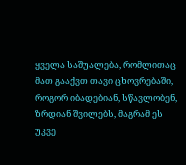ყველა საშუალება, რომლითაც მათ გააქვთ თავი ცხოვრებაში, როგორ იბადებიან, სწავლობენ, ზრდიან შვილებს, მაგრამ ეს უკვე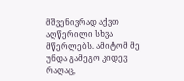მშვენივრად აქვთ აღწერილი სხვა მწერლებს. ამიტომ მე უნდა გამეგო კიდევ რაღაც,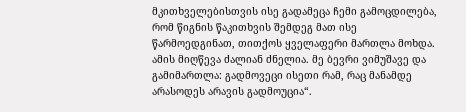მკითხველებისთვის ისე გადამეცა ჩემი გამოცდილება, რომ წიგნის წაკითხვის შემდეგ მათ ისე წარმოედგინათ, თითქოს ყველაფერი მართლა მოხდა. ამის მიღწევა ძალიან ძნელია. მე ბევრი ვიმუშავე და გამიმართლა: გადმოვეცი ისეთი რამ, რაც მანამდე არასოდეს არავის გადმოუცია“.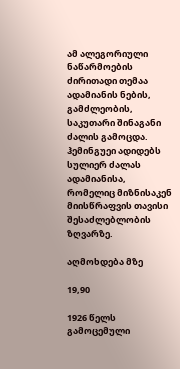ამ ალეგორიული ნაწარმოების ძირითადი თემაა ადამიანის ნების, გამძლეობის, საკუთარი შინაგანი ძალის გამოცდა. ჰემინგუეი ადიდებს სულიერ ძალას ადამიანისა, რომელიც მიზნისაკენ მიისწრაფვის თავისი შესაძლებლობის ზღვარზე.

აღმოხდება მზე

19,90

1926 წელს გამოცემული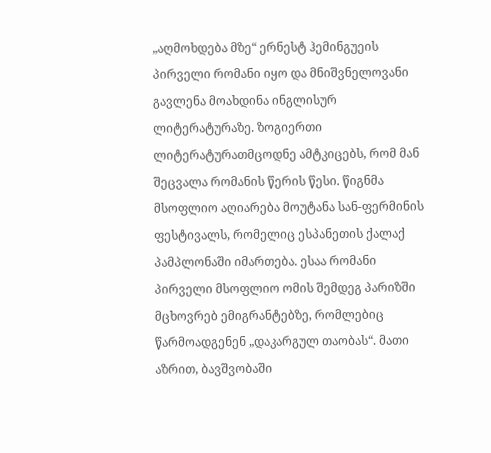„აღმოხდება მზე“ ერნესტ ჰემინგუეის პირველი რომანი იყო და მნიშვნელოვანი გავლენა მოახდინა ინგლისურ ლიტერატურაზე. ზოგიერთი ლიტერატურათმცოდნე ამტკიცებს, რომ მან შეცვალა რომანის წერის წესი. წიგნმა მსოფლიო აღიარება მოუტანა სან-ფერმინის ფესტივალს, რომელიც ესპანეთის ქალაქ პამპლონაში იმართება. ესაა რომანი პირველი მსოფლიო ომის შემდეგ პარიზში მცხოვრებ ემიგრანტებზე, რომლებიც წარმოადგენენ „დაკარგულ თაობას“. მათი აზრით, ბავშვობაში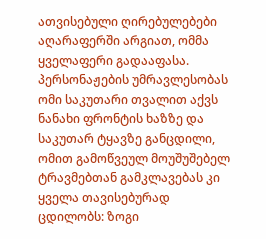ათვისებული ღირებულებები აღარაფერში არგიათ, ომმა ყველაფერი გადააფასა. პერსონაჟების უმრავლესობას ომი საკუთარი თვალით აქვს ნანახი ფრონტის ხაზზე და საკუთარ ტყავზე განცდილი, ომით გამოწვეულ მოუშუშებელ ტრავმებთან გამკლავებას კი ყველა თავისებურად ცდილობს: ზოგი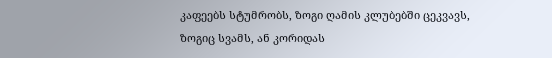კაფეებს სტუმრობს, ზოგი ღამის კლუბებში ცეკვავს, ზოგიც სვამს, ან კორიდას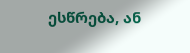ესწრება, ან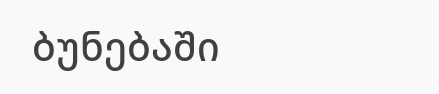ბუნებაში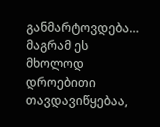განმარტოვდება… მაგრამ ეს მხოლოდ დროებითი თავდავიწყებაა,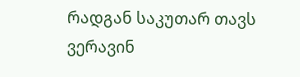რადგან საკუთარ თავს ვერავინ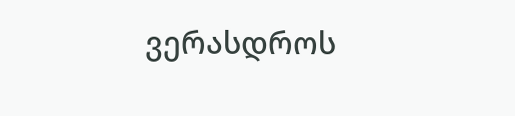ვერასდროს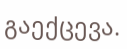გაექცევა.